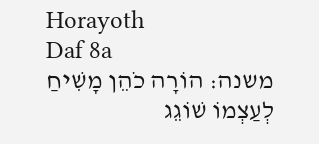Horayoth
Daf 8a
משנה: הוֹרָה כֹהֵן מָשִׁיחַ לְעַצְמוֹ שׁוֹגֵג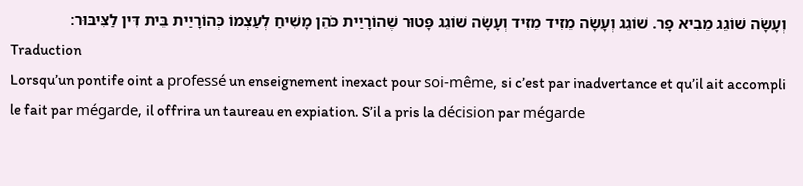וְעָשָׂה שׁוֹגֵג מֵבִיא פָר. שׁוֹגֵג וְעָשָׂה מֵזִיד מֵזִיד וְעָשָׂה שׁוֹגֵג פָּטוּר שֶׁהוֹרָיַית כֹּהֵן מָשִׁיחַ לְעַצְמוֹ כְּהוֹרָיַית בֵּית דִּין לַצִּיבּוּר׃
Traduction
Lorsqu’un pontife oint a professé un enseignement inexact pour soi-même, si c’est par inadvertance et qu’il ait accompli le fait par mégarde, il offrira un taureau en expiation. S’il a pris la décision par mégarde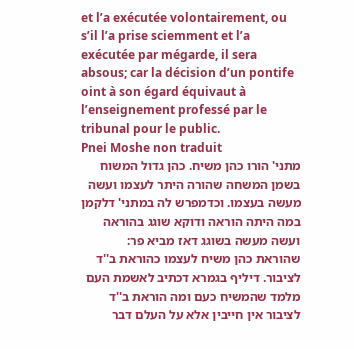et l’a exécutée volontairement, ou s’il l’a prise sciemment et l’a exécutée par mégarde, il sera absous; car la décision d’un pontife oint à son égard équivaut à l’enseignement professé par le tribunal pour le public.
Pnei Moshe non traduit
מתני' הורו כהן משיח. כהן גדול המשוח בשמן המשחה שהורה היתר לעצמו ועשה מעשה בעצמו. וכדמפרש לה במתני' דלקמן במה היתה הוראה ודוקא שוגג בהוראה ועשה מעשה בשוגג דאז מביא פר:
שהוראת כהן משיח לעצמו כהוראת ב''ד לציבור. דיליף בגמרא דכתיב לאשמת העם מלמד שהמשיח כעם ומה הוראת ב''ד לציבור אין חייבין אלא על העלם דבר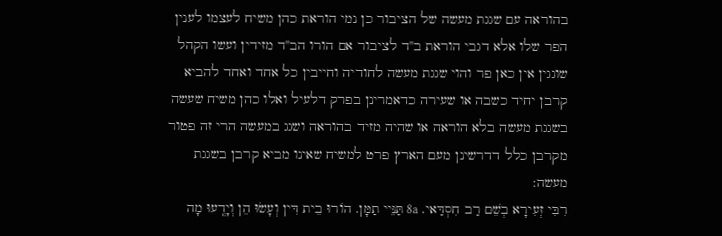בהוראה עם שגגת מעשה של הציבור כן נמי הוראת כהן משיח לעצמו לענין הפר שלו אלא דגבי הוראת ב''ד לציבור אם הורו הב''ד מזידין ועשו הקהל שוגגין אין כאן פר והוי שגגת מעשה לחודיה וחייבין כל אחד ואחד להביא קרבן יחיד כשבה או שעירה כדאמרינן בפרק דלעיל ואלו כהן משיח שעשה בשגגת מעשה בלא הוראה או שהיה מזיד בהוראה ושגג במעשה הרי זה פטור מקרבן כלל דדרשינן מעם הארץ פרט למשיח שאינו מביא קרבן בשגגת מעשה:
רִבִּי זְעִירָא בְשֵׁם רַב חִסְדַּאי. 8a תַּנֵּיי תַמָּן. הוֹרוּ בֵית דִּין וְעָשׂוּ הֵן וְיָדְֽעוּ מָה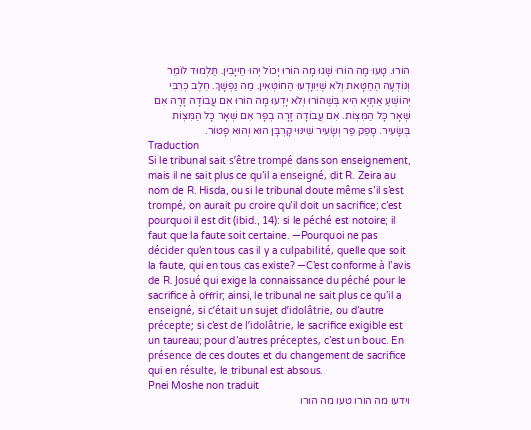הוֹרוּ. טָעוּ מָה הוֹרוּ שָׁגוּ מָה הוֹרוּ יָכוֹל יְהוּ חַייָבִין. תַּלְמוּד לוֹמַר וְנוֹדְעָה הַחַטָּאת וְלֹא שֶׁיִּווָדְעוּ הַחוֹטְאִין. מַה נַפְשָׁךְ. חֵלֶב כְּרִבִּי יְהוֹשֻׁעַ אַתְיָא הִיא בְּשֶׁהוֹרוּ וְלֹא יָדְעוּ מָה הוֹרוּ אִם עֲבוֹדָה זָרָה אִם שְׁאָר כָּל הַמִּצְוֹת. אִם עֲבוֹדָה זָרָה בְפָר אִם שְׁאָר כָּל הַמִּצְוֹת בְּשָׂעִיר. סָפֵק פַּר וְשָׂעִיר שִׁינּוּי קָרְבָּן הוּא וְהוּא פָטוֹר.
Traduction
Si le tribunal sait s’être trompé dans son enseignement, mais il ne sait plus ce qu’il a enseigné, dit R. Zeira au nom de R. Hisda, ou si le tribunal doute même s’il s’est trompé, on aurait pu croire qu’il doit un sacrifice; c’est pourquoi il est dit (ibid., 14): si le péché est notoire; il faut que la faute soit certaine. —Pourquoi ne pas décider qu’en tous cas il y a culpabilité, quelle que soit la faute, qui en tous cas existe? —C’est conforme à l’avis de R. Josué qui exige la connaissance du péché pour le sacrifice à offrir; ainsi, le tribunal ne sait plus ce qu’il a enseigné, si c’était un sujet d’idolâtrie, ou d’autre précepte; si c’est de l’idolâtrie, le sacrifice exigible est un taureau; pour d’autres préceptes, c’est un bouc. En présence de ces doutes et du changement de sacrifice qui en résulte, le tribunal est absous.
Pnei Moshe non traduit
וידעו מה הורו טעו מה הורו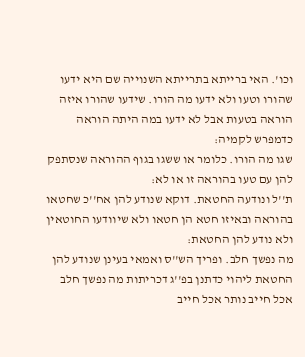וכו'. האי ברייתא בתרייתא השנוייה שם היא ידעו שהורו וטעו ולא ידעו מה הורו. שידעו שהורו איזה הוראה בטעות אבל לא ידעו במה היתה הוראה כדמפרש לקמיה:
שגו מה הורו. כלומר או ששגו בגוף ההוראה שנסתפק להן עם טעו בהוראה זו או לא:
ת''ל ונודעה החטאת. דוקא שנודע להן אח''כ שחטאו בהוראה ובאיזו חטא הן חטאו ולא שיוודעו החוטאין ולא נודע להן החטאת:
מה נפשך חלב. ופריך הש''ס ואמאי בעינן שנודע להן החטאת ליהוי כדתנן בפ''ג דכריתות מה נפשך חלב אכל חייב נותר אכל חייב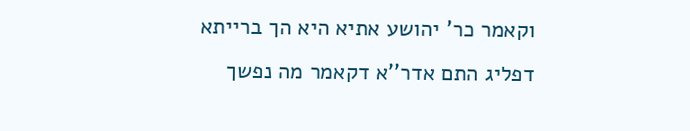וקאמר כר' יהושע אתיא היא הך ברייתא דפליג התם אדר''א דקאמר מה נפשך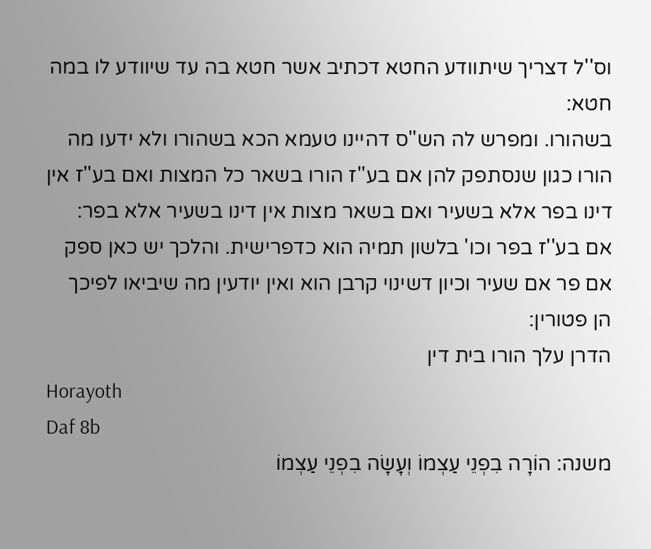וס''ל דצריך שיתוודע החטא דכתיב אשר חטא בה עד שיוודע לו במה חטא:
בשהורו. ומפרש לה הש''ס דהיינו טעמא הכא בשהורו ולא ידעו מה הורו כגון שנסתפק להן אם בע''ז הורו בשאר כל המצות ואם בע''ז אין דינו בפר אלא בשעיר ואם בשאר מצות אין דינו בשעיר אלא בפר:
אם בע''ז בפר וכו' בלשון תמיה הוא כדפרישית. והלכך יש כאן ספק אם פר אם שעיר וכיון דשינוי קרבן הוא ואין יודעין מה שיביאו לפיכך הן פטורין:
הדרן עלך הורו בית דין
Horayoth
Daf 8b
משנה: הוֹרָה בִפְנֵי עַצְמוֹ וְעָשָׂה בִפְנֵי עַצְמוֹ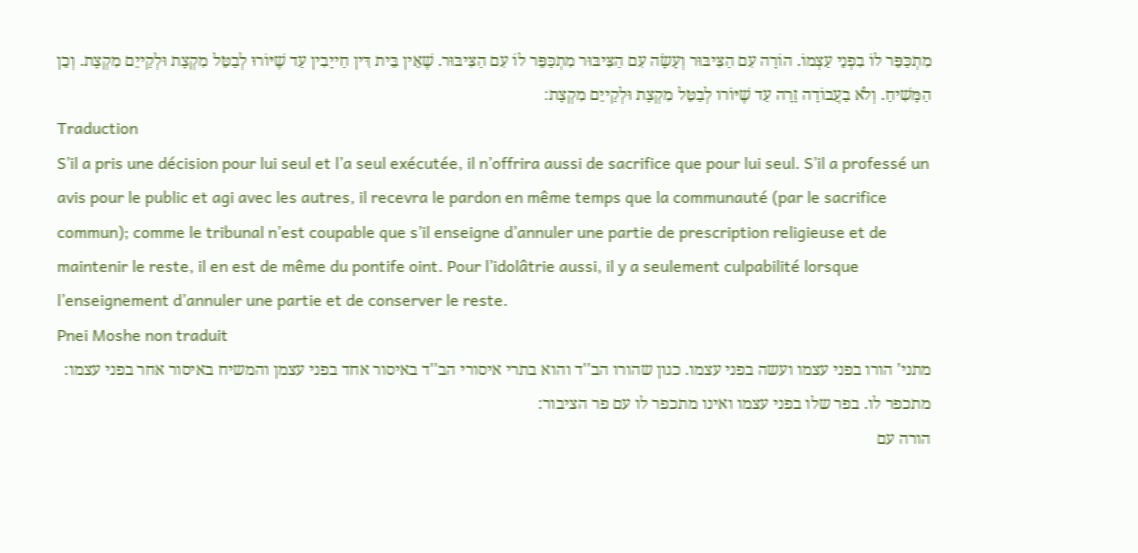מִתְכַּפֵּר לוֹ בִפְנֵי עַצְמוֹ. הוֹרָה עִם הַצִּיבּוּר וְעָשָׂה עִם הַצִּיבּוּר מִתְכַּפֵּר לוֹ עִם הַצִּיבּוּר. שֶׁאֵין בֵּית דִּין חַייָבִין עַד שֶׁיּוֹרוּ לְבַטֵּל מִקְצָת וּלְקַייֵם מִקְצָת. וְכֵן הַמָּשִׁיחַ. וְלֹא בַעֲבוֹדָה זָרָה עַד שֶׁיּוֹרו לְבַטֵּל מִקְצָת וּלְקַייֵם מִקְצָת׃
Traduction
S’il a pris une décision pour lui seul et l’a seul exécutée, il n’offrira aussi de sacrifice que pour lui seul. S’il a professé un avis pour le public et agi avec les autres, il recevra le pardon en même temps que la communauté (par le sacrifice commun); comme le tribunal n’est coupable que s’il enseigne d’annuler une partie de prescription religieuse et de maintenir le reste, il en est de même du pontife oint. Pour l’idolâtrie aussi, il y a seulement culpabilité lorsque l’enseignement d’annuler une partie et de conserver le reste.
Pnei Moshe non traduit
מתני' הורו בפני עצמו ועשה בפני עצמו. כגון שהורו הב''ד והוא בתרי איסורי הב''ד באיסור אחד בפני עצמן והמשיח באיסור אחר בפני עצמו:
מתכפר לו. בפר שלו בפני עצמו ואינו מתכפר לו עם פר הציבור:
הורה עם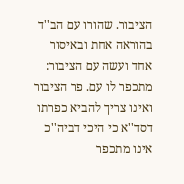הציבור. שהורו עם הב''ד בהוראה אחת ובאיסור אחד ועשה עם הציבור:
מתכפר לו עם. פר הציבור ואינו צריך להביא כפרתו דסד''א כי היכי דביה''כ אינו מתכפר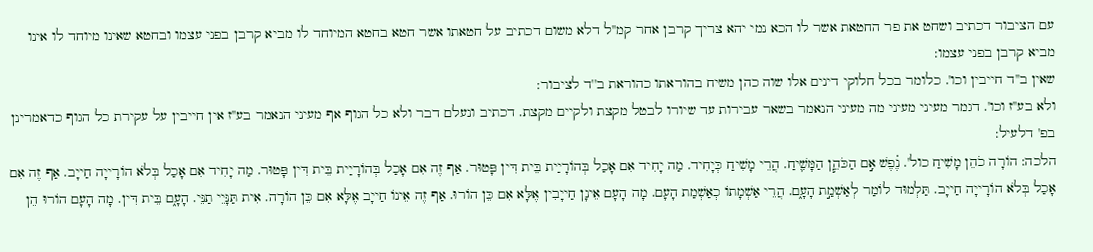עם הציבור דכתיב ושחט את פר החטאת אשר לו הכא נמי יהא צריך קרבן אחר קמ''ל דלא משום דכתיב על חטאתו אשר חטא בחטא המיוחד לו מביא קרבן בפני עצמו ובחטא שאינו מיוחד לו אינו מביא קרבן בפני עצמו:
שאין ב''ד חייבין וכו'. כלומר בכל חלוקי דינים אלו שוה כהן משיח בהוראתו כהוראת ב''ד לציבור:
ולא בע''ז וכו'. דגמר מעיני מעיני מה מעיני הנאמר בשאר עבירות עד שיורו לבטל מקצת ולקיים מקצת. דכתיב ונעלם דבר ולא כל הגוף אף מעיני הנאמר בע''ז אין חייבין על עקירת כל הגוף כדאמרינן בפ' דלעיל:
הלכה: הוֹרָה כֹהֵן מָשִׁיחַ כול'. נֶ֗פֶשׁ אִ֣ם הַכֹּהֵ֧ן הַמָּשִׁ֛יחַ. הֲרֵי מָשִׁיחַ כְּיָחִיד. מַה יָחִיד אִם אָכַל בְּהוֹרָיַית בֵּית דִּין פָּטוּר. אַף זֶה אִם אָכַל בְּהוֹרָיַית בֵּית דִּין פָּטוּר. מַה יָחִיד אִם אָכַל בְּלֹא הוֹרָייָה חַייָב. אַף זֶה אִם אָכַל בְּלֹא הוֹרָייָה חַייָב. תַּלְמוּד לוֹמַר לְאַשְׁמַ֣ת הָעָ֑ם. הֲרֵי אַשְׁמָתוֹ כְאַשְׁמַת הָעָם. מָה הָעָם אֵינָן חַייָבִין אֶלָּא אִם כֵּן הוֹרוּ. אַף זֶה אֵינוֹ חַייָב אֶלָּא אִם כֵּן הוֹרָה. אִית תַּנָּיֵי תַנֵּי. הָעָ֑ם בֵּית דִּין. מָה הָעָם הוֹרוּ הֵן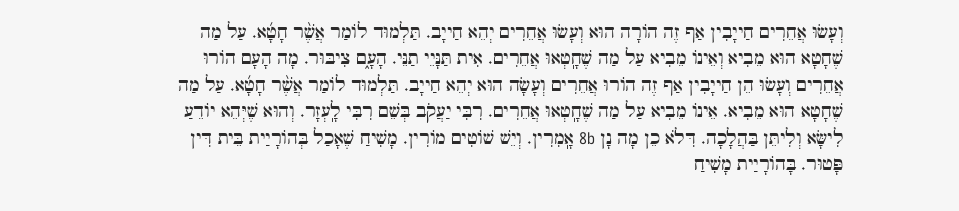וְעָשׂוּ אֲחֵרִים חַייָבִין אַף זֶה הוֹרָה הוּא וְעָשׂוּ אֲחֵרִים יְהֵא חַייָב. תַּלְמוּד לוֹמַר אֲשֶׁ֨ר חָטָ֜א. עַל מַה שֶׁחָטָא הוּא מֵבִיא וְאֵינוֹ מֵבִיא עַל מַה שֶׁחָֽטְאוּ אֲחֵרִים. אִית תַּנָּיֵי תַנֵּי. הָעָ֑ם צִיבּוּר. מָה הָעָם הוֹרוּ אֲחֵרִים וְעָשׂוּ הֵן חַייָבִין אַף זֶה הוֹרוּ אֲחֵרִים וְעָשָׂה הוּא יְהֵא חַייָב. תַּלְמוּד לוֹמַר אֲשֶׁ֨ר חָטָ֜א. עַל מַה שֶׁחָטָא הוּא מֵבִיא. אֵינוֹ מֵבִיא עַל מַה שֶׁחָֽטְאוּ אֲחֵרִים. רִבִּי יַעֲקֹב בְּשֵׁם רִבִּי לָֽעְזָר. וְהוּא שֶׁיְּהֵא יוֹדֵעַ לִישָּׂא וְלִיתֵּן בַּהֲלָכָה. דִּלֹא כֵן מָה נָן 8b אָֽמִרִין. וְיֵשׁ שׁוֹטִים מוֹרִין. מָשִׁיחַ שֶׁאָכַל בְּהוֹרָיַית בֵּית דִּין פָּטוּר. בָּהוֹרָיַית מָשִׁיחַ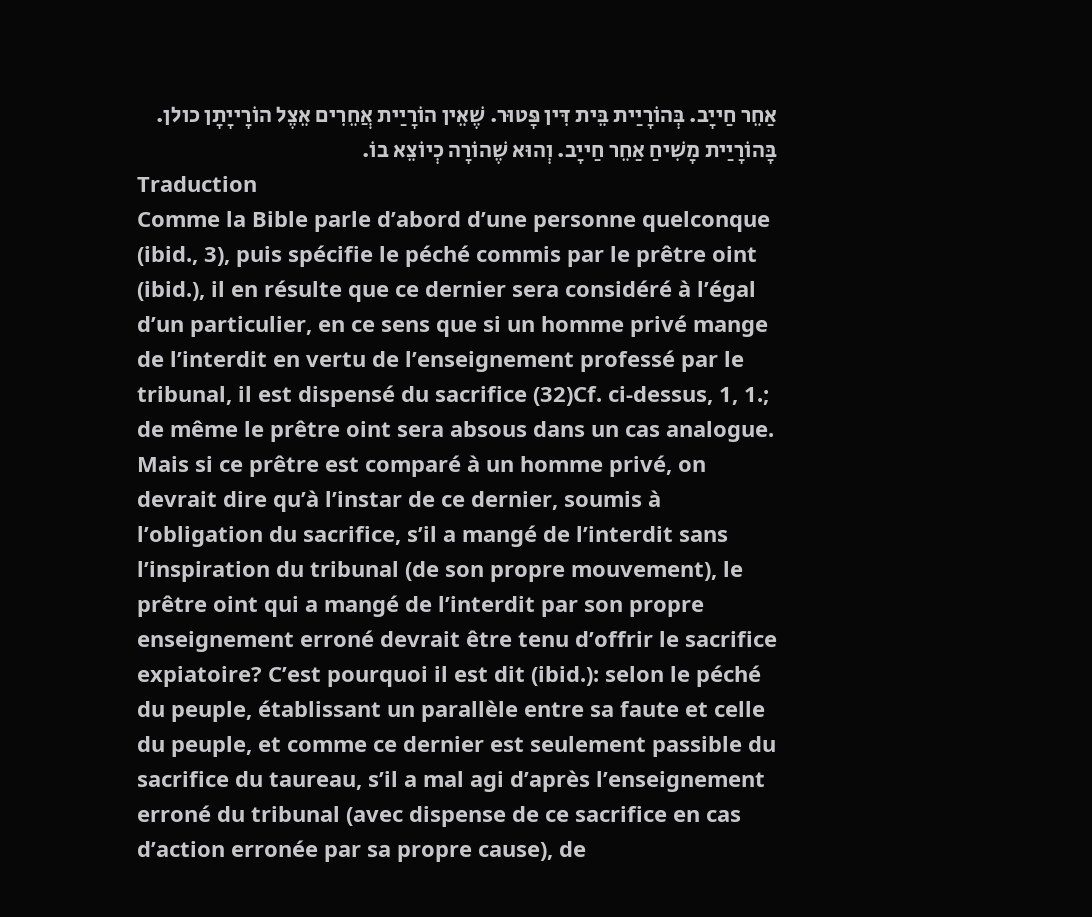אַחֵר חַייָב. בְּהוֹרָיַית בֵּית דִּין פָּטוּר. שֶׁאֵין הוֹרָיַית אֲחֵרִים אֵצֶל הוֹרָייָתָן כולן. בָּהוֹרָיַית מָשִׁיחַ אַחֵר חַייָב. וְהוּא שֶׁהוֹרָה כְיוֹצֵא בוֹ.
Traduction
Comme la Bible parle d’abord d’une personne quelconque (ibid., 3), puis spécifie le péché commis par le prêtre oint (ibid.), il en résulte que ce dernier sera considéré à l’égal d’un particulier, en ce sens que si un homme privé mange de l’interdit en vertu de l’enseignement professé par le tribunal, il est dispensé du sacrifice (32)Cf. ci-dessus, 1, 1.; de même le prêtre oint sera absous dans un cas analogue. Mais si ce prêtre est comparé à un homme privé, on devrait dire qu’à l’instar de ce dernier, soumis à l’obligation du sacrifice, s’il a mangé de l’interdit sans l’inspiration du tribunal (de son propre mouvement), le prêtre oint qui a mangé de l’interdit par son propre enseignement erroné devrait être tenu d’offrir le sacrifice expiatoire? C’est pourquoi il est dit (ibid.): selon le péché du peuple, établissant un parallèle entre sa faute et celle du peuple, et comme ce dernier est seulement passible du sacrifice du taureau, s’il a mal agi d’après l’enseignement erroné du tribunal (avec dispense de ce sacrifice en cas d’action erronée par sa propre cause), de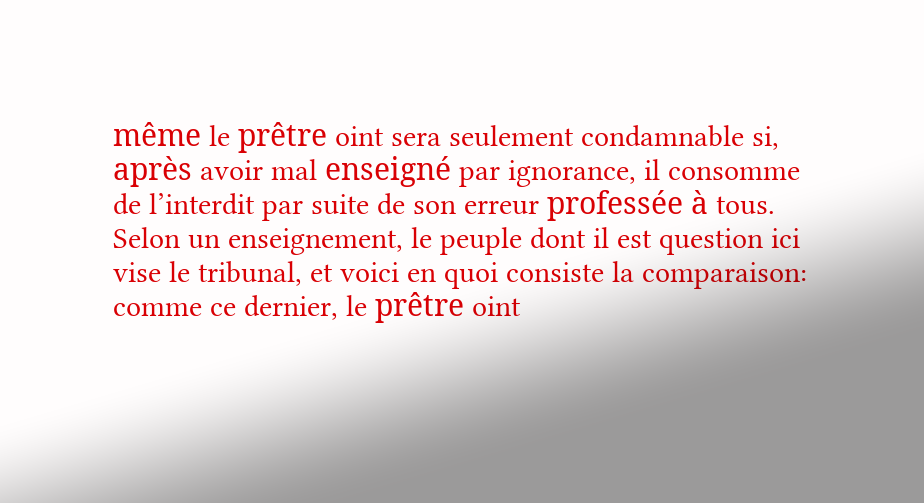même le prêtre oint sera seulement condamnable si, après avoir mal enseigné par ignorance, il consomme de l’interdit par suite de son erreur professée à tous. Selon un enseignement, le peuple dont il est question ici vise le tribunal, et voici en quoi consiste la comparaison: comme ce dernier, le prêtre oint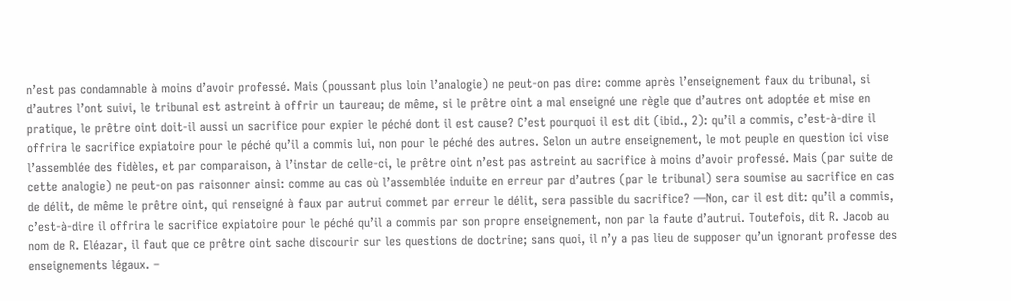n’est pas condamnable à moins d’avoir professé. Mais (poussant plus loin l’analogie) ne peut-on pas dire: comme après l’enseignement faux du tribunal, si d’autres l’ont suivi, le tribunal est astreint à offrir un taureau; de même, si le prêtre oint a mal enseigné une règle que d’autres ont adoptée et mise en pratique, le prêtre oint doit-il aussi un sacrifice pour expier le péché dont il est cause? C’est pourquoi il est dit (ibid., 2): qu’il a commis, c’est-à-dire il offrira le sacrifice expiatoire pour le péché qu’il a commis lui, non pour le péché des autres. Selon un autre enseignement, le mot peuple en question ici vise l’assemblée des fidèles, et par comparaison, à l’instar de celle-ci, le prêtre oint n’est pas astreint au sacrifice à moins d’avoir professé. Mais (par suite de cette analogie) ne peut-on pas raisonner ainsi: comme au cas où l’assemblée induite en erreur par d’autres (par le tribunal) sera soumise au sacrifice en cas de délit, de même le prêtre oint, qui renseigné à faux par autrui commet par erreur le délit, sera passible du sacrifice? —Non, car il est dit: qu’il a commis, c’est-à-dire il offrira le sacrifice expiatoire pour le péché qu’il a commis par son propre enseignement, non par la faute d’autrui. Toutefois, dit R. Jacob au nom de R. Eléazar, il faut que ce prêtre oint sache discourir sur les questions de doctrine; sans quoi, il n’y a pas lieu de supposer qu’un ignorant professe des enseignements légaux. –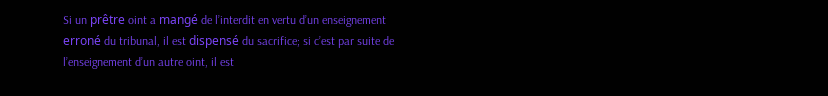Si un prêtre oint a mangé de l’interdit en vertu d’un enseignement erroné du tribunal, il est dispensé du sacrifice; si c’est par suite de l’enseignement d’un autre oint, il est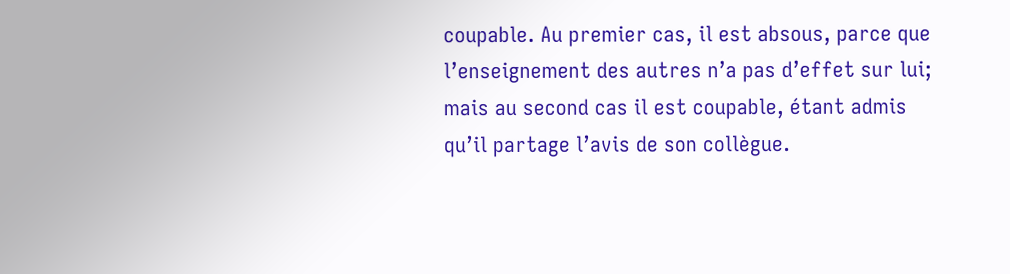coupable. Au premier cas, il est absous, parce que l’enseignement des autres n’a pas d’effet sur lui; mais au second cas il est coupable, étant admis qu’il partage l’avis de son collègue.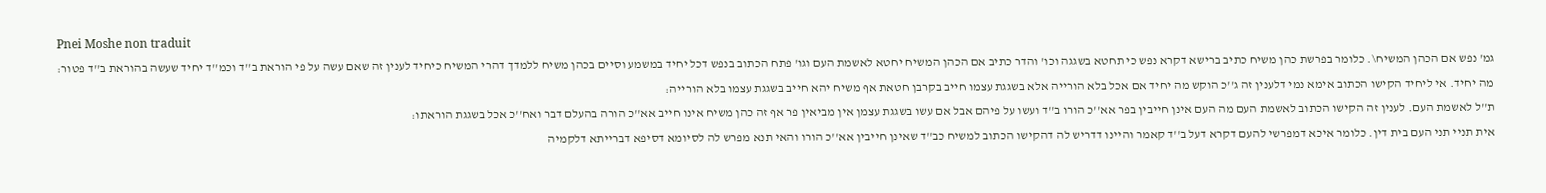Pnei Moshe non traduit
גמ' נפש אם הכהן המשיח\. כלומר בפרשת כהן משיח כתיב ברישא דקרא נפש כי תחטא בשגגה וכו' והדר כתיב אם הכהן המשיח יחטא לאשמת העם וגו' פתח הכתוב בנפש דכל יחיד במשמע וסיים בכהן משיח ללמדך דהרי המשיח כיחיד לענין זה שאם עשה על פי הוראת ב''ד וכמ''ד יחיד שעשה בהוראת ב''ד פטור:
מה יחיד. אי ליחיד הקישו הכתוב אימא נמי דלענין זה ג''כ הוקש מה יחיד אם אכל בלא הורייה אלא בשגגת עצמו חייב בקרבן חטאת אף משיח יהא חייב בשגגת עצמו בלא הורייה:
ת''ל לאשמת העם. לענין זה הקישו הכתוב לאשמת העם מה העם אינן חייבין בפר אא''כ הורו ב''ד ועשו על פיהם אבל אם עשו בשגגת עצמן אין מביאין פר אף זה כהן משיח אינו חייב אא''כ הורה בהעלם דבר ואח''כ אכל בשגגת הוראתו:
אית תניי תני העם בית דין. כלומר איכא דמפרשי להעם דקרא דעל ב''ד קאמר והיינו דדריש לה דהקישו הכתוב למשיח כב''ד שאינן חייבין אא''כ הורו והאי תנא מפרש לה לסיומא דסיפא דברייתא דלקמיה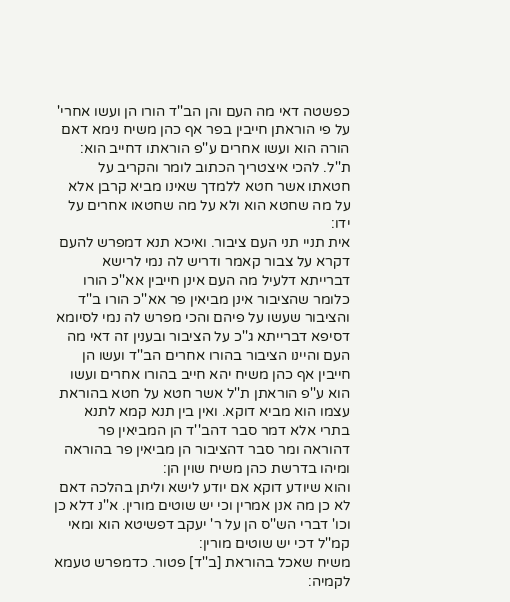כפשטה דאי מה העם והן הב''ד הורו הן ועשו אחרי' על פי הוראתן חייבין בפר אף כהן משיח נימא דאם הורה הוא ועשו אחרים ע''פ הוראתו דחייב הוא:
ת''ל. להכי איצטריך הכתוב לומר והקריב על חטאתו אשר חטא ללמדך שאינו מביא קרבן אלא על מה שחטא הוא ולא על מה שחטאו אחרים על ידו:
אית תניי תני העם ציבור. ואיכא תנא דמפרש להעם דקרא על צבור קאמר ודריש לה נמי לרישא דברייתא דלעיל מה העם אינן חייבין אא''כ הורו כלומר שהציבור אינן מביאין פר אא''כ הורו ב''ד והציבור שעשו על פיהם והכי מפרש לה נמי לסיומא דסיפא דברייתא ג''כ על הציבור ובענין זה דאי מה העם והיינו הציבור בהורו אחרים הב''ד ועשו הן חייבין אף כהן משיח יהא חייב בהורו אחרים ועשו הוא ע''פ הוראתן ת''ל אשר חטא על חטא בהוראת עצמו הוא מביא דוקא. ואין בין תנא קמא לתנא בתרי אלא דמר סבר דהב''ד הן המביאין פר דהוראה ומר סבר דהציבור הן מביאין פר בהוראה ומיהו בדרשת כהן משיח שוין הן:
והוא שיודע דוקא אם יודע לישא וליתן בהלכה דאם לא כן מה אנן אמרין וכי יש שוטים מורין. א''נ דלא כן וכו' דברי הש''ס הן על ר' יעקב דפשיטא הוא ומאי קמ''ל דכי יש שוטים מורין:
משיח שאכל בהוראת [ב''ד] פטור. כדמפרש טעמא לקמיה: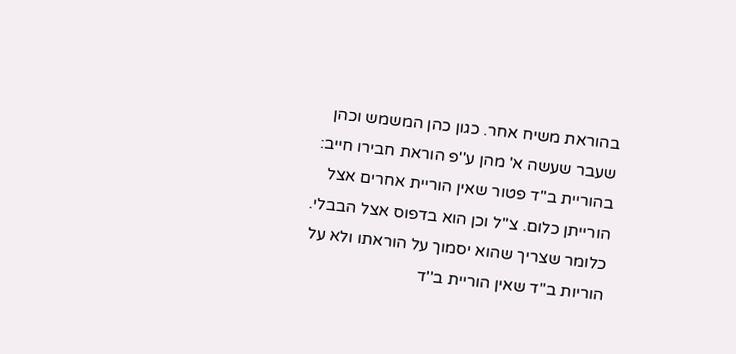בהוראת משיח אחר. כגון כהן המשמש וכהן שעבר שעשה א' מהן ע''פ הוראת חבירו חייב:
בהוריית ב''ד פטור שאין הוריית אחרים אצל הורייתן כלום. צ''ל וכן הוא בדפוס אצל הבבלי. כלומר שצריך שהוא יסמוך על הוראתו ולא על הוריות ב''ד שאין הוריית ב''ד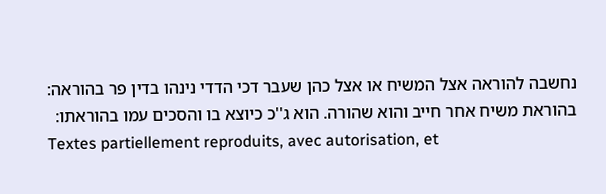נחשבה להוראה אצל המשיח או אצל כהן שעבר דכי הדדי נינהו בדין פר בהוראה:
בהוראת משיח אחר חייב והוא שהורה. הוא ג''כ כיוצא בו והסכים עמו בהוראתו:
Textes partiellement reproduits, avec autorisation, et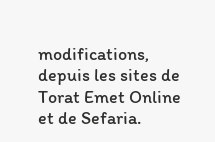modifications, depuis les sites de Torat Emet Online et de Sefaria.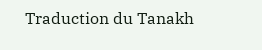Traduction du Tanakh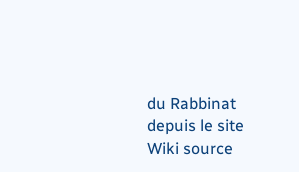du Rabbinat depuis le site Wiki source